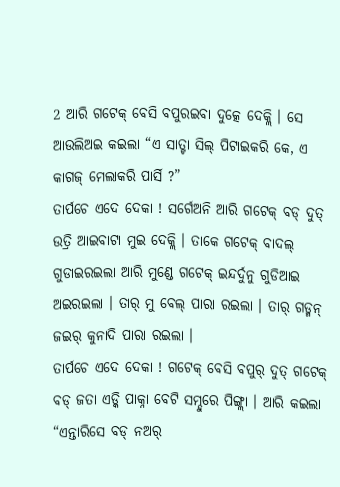2 ଆରି ଗଟେକ୍ ବେସି ବପୁରଇବା ଦୁତ୍କେ ଦେକ୍ଲି । ସେ ଆଉଲିଅଇ କଇଲା “ଏ ସାତ୍ଟା ସିଲ୍ ପିଟାଇକରି କେ, ଏ କାଗଜ୍ ମେଲାକରି ପାର୍ସି ?”
ତାର୍ପଚେ ଏଦେ ଦେକା ! ସର୍ଗେଅନି ଆରି ଗଟେକ୍ ବଡ୍ ଦୁତ୍ ଉତ୍ରି ଆଇବାଟା ମୁଇ ଦେକ୍ଲି । ତାକେ ଗଟେକ୍ ବାଦଲ୍ ଗୁଡାଇରଇଲା ଆରି ମୁଣ୍ଡେ ଗଟେକ୍ ଇନ୍ଦର୍ଦୁନୁ ଗୁଡିଆଇ ଅଇରଇଲା । ତାର୍ ମୁ ବେଲ୍ ପାରା ରଇଲା । ତାର୍ ଗଡ୍ମନ୍ ଜଇର୍ କୁନାଦି ପାରା ରଇଲା ।
ତାର୍ପଚେ ଏଦେ ଦେକା ! ଗଟେକ୍ ବେସି ବପୁର୍ ଦୁତ୍ ଗଟେକ୍ ବଡ୍ ଜତା ଏଡ୍କି ପାକ୍ନା ବେଟି ସମ୍ଦୁରେ ପିଙ୍ଗ୍ଲା । ଆରି କଇଲା “ଏନ୍ତାରିସେ ବଡ୍ ନଅର୍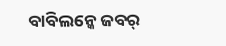ବାବିଲନ୍କେ ଜବର୍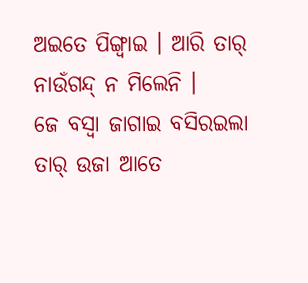ଅଇତେ ପିଙ୍ଗ୍ବାଇ । ଆରି ତାର୍ ନାଉଁଗନ୍ଦ୍ ନ ମିଲେନି ।
ଜେ ବସ୍ବା ଜାଗାଇ ବସିରଇଲା ତାର୍ ଉଜା ଆତେ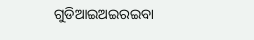ଗୁଡିଆଇଅଇରଇବା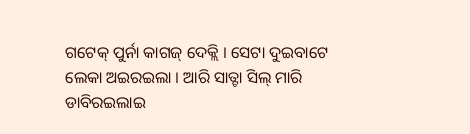ଗଟେକ୍ ପୁର୍ନା କାଗଜ୍ ଦେକ୍ଲି । ସେଟା ଦୁଇବାଟେ ଲେକା ଅଇରଇଲା । ଆରି ସାତ୍ଟା ସିଲ୍ ମାରି ଡାବିରଇଲାଇ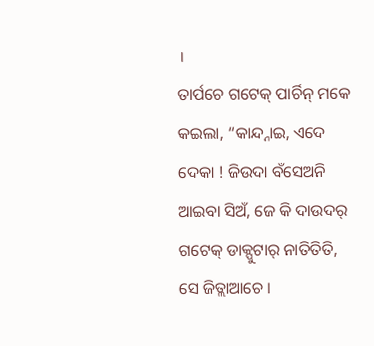।
ତାର୍ପଚେ ଗଟେକ୍ ପାର୍ଚିନ୍ ମକେ କଇଲା, “କାନ୍ଦ୍ନାଇ, ଏଦେ ଦେକା ! ଜିଉଦା ବଁସେଅନି ଆଇବା ସିଅଁ, ଜେ କି ଦାଉଦର୍ ଗଟେକ୍ ଡାକ୍ପୁଟାର୍ ନାତିତିତି, ସେ ଜିତ୍ଲାଆଚେ ।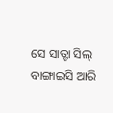ସେ ସାତ୍ଟା ସିଲ୍ ବାଙ୍ଗାଇସି ଆରି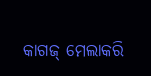କାଗଜ୍ ମେଲାକରି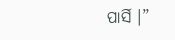ପାର୍ସି ।”